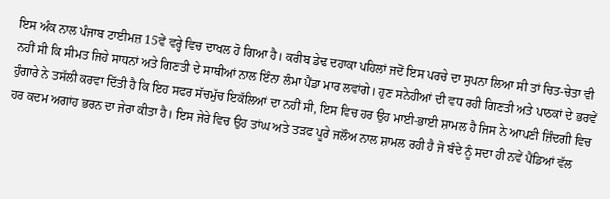ਇਸ ਅੰਕ ਨਾਲ ਪੰਜਾਬ ਟਾਈਮਜ਼ 15ਵੇਂ ਵਰ੍ਹੇ ਵਿਚ ਦਾਖਲ ਹੋ ਗਿਆ ਹੈ। ਕਰੀਬ ਡੇਢ ਦਹਾਕਾ ਪਹਿਲਾਂ ਜਦੋਂ ਇਸ ਪਰਚੇ ਦਾ ਸੁਪਨਾ ਲਿਆ ਸੀ ਤਾਂ ਚਿਤ-ਚੇਤਾ ਵੀ ਨਹੀਂ ਸੀ ਕਿ ਸੀਮਤ ਜਿਹੇ ਸਾਧਨਾਂ ਅਤੇ ਗਿਣਤੀ ਦੇ ਸਾਥੀਆਂ ਨਾਲ ਇੰਨਾ ਲੰਮਾ ਪੈਂਡਾ ਮਾਰ ਲਵਾਂਗੇ। ਹੁਣ ਸਨੇਹੀਆਂ ਦੀ ਵਧ ਰਹੀ ਗਿਣਤੀ ਅਤੇ ਪਾਠਕਾਂ ਦੇ ਭਰਵੇਂ ਹੁੰਗਾਰੇ ਨੇ ਤਸੱਲੀ ਕਰਵਾ ਦਿੱਤੀ ਹੈ ਕਿ ਇਹ ਸਫਰ ਸੱਚਮੁੱਚ ਇਕੱਲਿਆਂ ਦਾ ਨਹੀਂ ਸੀ, ਇਸ ਵਿਚ ਹਰ ਉਹ ਮਾਈ-ਭਾਈ ਸ਼ਾਮਲ ਹੈ ਜਿਸ ਨੇ ਆਪਣੀ ਜ਼ਿੰਦਗੀ ਵਿਚ ਹਰ ਕਦਮ ਅਗਾਂਹ ਭਰਨ ਦਾ ਜੇਰਾ ਕੀਤਾ ਹੈ। ਇਸ ਜੇਰੇ ਵਿਚ ਉਹ ਤਾਂਘ ਅਤੇ ਤੜਫ ਪੂਰੇ ਜਲੌਅ ਨਾਲ ਸ਼ਾਮਲ ਰਹੀ ਹੈ ਜੋ ਬੰਦੇ ਨੂੰ ਸਦਾ ਹੀ ਨਵੇਂ ਪੈਂਡਿਆਂ ਵੱਲ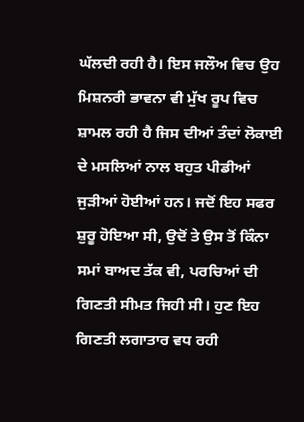ਘੱਲਦੀ ਰਹੀ ਹੈ। ਇਸ ਜਲੌਅ ਵਿਚ ਉਹ ਮਿਸ਼ਨਰੀ ਭਾਵਨਾ ਵੀ ਮੁੱਖ ਰੂਪ ਵਿਚ ਸ਼ਾਮਲ ਰਹੀ ਹੈ ਜਿਸ ਦੀਆਂ ਤੰਦਾਂ ਲੋਕਾਈ ਦੇ ਮਸਲਿਆਂ ਨਾਲ ਬਹੁਤ ਪੀਡੀਆਂ ਜੁੜੀਆਂ ਹੋਈਆਂ ਹਨ। ਜਦੋਂ ਇਹ ਸਫਰ ਸ਼ੁਰੂ ਹੋਇਆ ਸੀ, ਉਦੋਂ ਤੇ ਉਸ ਤੋਂ ਕਿੰਨਾ ਸਮਾਂ ਬਾਅਦ ਤੱਕ ਵੀ, ਪਰਚਿਆਂ ਦੀ ਗਿਣਤੀ ਸੀਮਤ ਜਿਹੀ ਸੀ। ਹੁਣ ਇਹ ਗਿਣਤੀ ਲਗਾਤਾਰ ਵਧ ਰਹੀ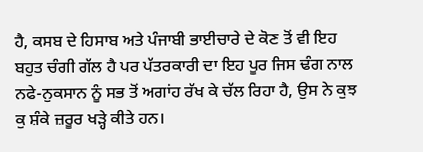ਹੈ, ਕਸਬ ਦੇ ਹਿਸਾਬ ਅਤੇ ਪੰਜਾਬੀ ਭਾਈਚਾਰੇ ਦੇ ਕੋਣ ਤੋਂ ਵੀ ਇਹ ਬਹੁਤ ਚੰਗੀ ਗੱਲ ਹੈ ਪਰ ਪੱਤਰਕਾਰੀ ਦਾ ਇਹ ਪੂਰ ਜਿਸ ਢੰਗ ਨਾਲ ਨਫੇ-ਨੁਕਸਾਨ ਨੂੰ ਸਭ ਤੋਂ ਅਗਾਂਹ ਰੱਖ ਕੇ ਚੱਲ ਰਿਹਾ ਹੈ, ਉਸ ਨੇ ਕੁਝ ਕੁ ਸ਼ੰਕੇ ਜ਼ਰੂਰ ਖੜ੍ਹੇ ਕੀਤੇ ਹਨ।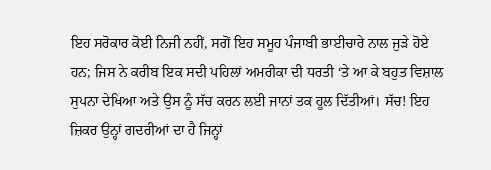ਇਹ ਸਰੋਕਾਰ ਕੋਈ ਨਿਜੀ ਨਹੀਂ, ਸਗੋਂ ਇਹ ਸਮੂਹ ਪੰਜਾਬੀ ਭਾਈਚਾਰੇ ਨਾਲ ਜੁੜੇ ਹੋਏ ਹਨ; ਜਿਸ ਨੇ ਕਰੀਬ ਇਕ ਸਦੀ ਪਹਿਲਾਂ ਅਮਰੀਕਾ ਦੀ ਧਰਤੀ ‘ਤੇ ਆ ਕੇ ਬਹੁਤ ਵਿਸ਼ਾਲ ਸੁਪਨਾ ਦੇਖਿਆ ਅਤੇ ਉਸ ਨੂੰ ਸੱਚ ਕਰਨ ਲਈ ਜਾਨਾਂ ਤਕ ਹੂਲ ਦਿੱਤੀਆਂ। ਸੱਚ! ਇਹ ਜ਼ਿਕਰ ਉਨ੍ਹਾਂ ਗਦਰੀਆਂ ਦਾ ਹੈ ਜਿਨ੍ਹਾਂ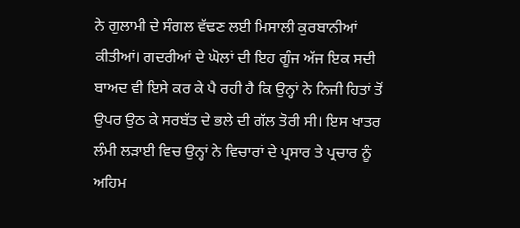ਨੇ ਗੁਲਾਮੀ ਦੇ ਸੰਗਲ ਵੱਢਣ ਲਈ ਮਿਸਾਲੀ ਕੁਰਬਾਨੀਆਂ ਕੀਤੀਆਂ। ਗਦਰੀਆਂ ਦੇ ਘੋਲਾਂ ਦੀ ਇਹ ਗੂੰਜ ਅੱਜ ਇਕ ਸਦੀ ਬਾਅਦ ਵੀ ਇਸੇ ਕਰ ਕੇ ਪੈ ਰਹੀ ਹੈ ਕਿ ਉਨ੍ਹਾਂ ਨੇ ਨਿਜੀ ਹਿਤਾਂ ਤੋਂ ਉਪਰ ਉਠ ਕੇ ਸਰਬੱਤ ਦੇ ਭਲੇ ਦੀ ਗੱਲ ਤੋਰੀ ਸੀ। ਇਸ ਖਾਤਰ ਲੰਮੀ ਲੜਾਈ ਵਿਚ ਉਨ੍ਹਾਂ ਨੇ ਵਿਚਾਰਾਂ ਦੇ ਪ੍ਰਸਾਰ ਤੇ ਪ੍ਰਚਾਰ ਨੂੰ ਅਹਿਮ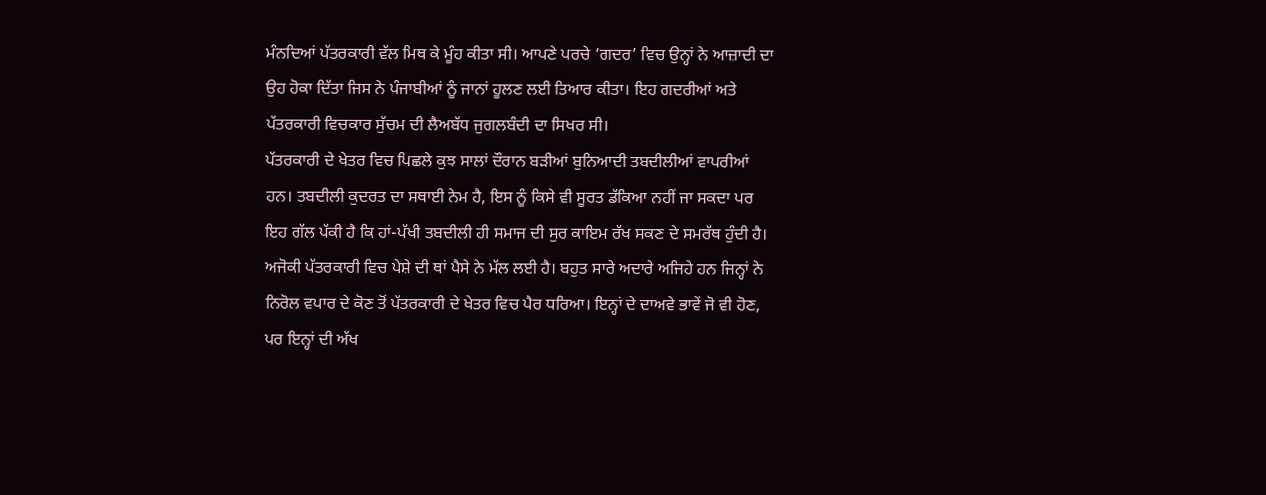ਮੰਨਦਿਆਂ ਪੱਤਰਕਾਰੀ ਵੱਲ ਮਿਥ ਕੇ ਮੂੰਹ ਕੀਤਾ ਸੀ। ਆਪਣੇ ਪਰਚੇ ‘ਗਦਰ’ ਵਿਚ ਉਨ੍ਹਾਂ ਨੇ ਆਜ਼ਾਦੀ ਦਾ ਉਹ ਹੋਕਾ ਦਿੱਤਾ ਜਿਸ ਨੇ ਪੰਜਾਬੀਆਂ ਨੂੰ ਜਾਨਾਂ ਹੂਲਣ ਲਈ ਤਿਆਰ ਕੀਤਾ। ਇਹ ਗਦਰੀਆਂ ਅਤੇ ਪੱਤਰਕਾਰੀ ਵਿਚਕਾਰ ਸੁੱਚਮ ਦੀ ਲੈਅਬੱਧ ਜੁਗਲਬੰਦੀ ਦਾ ਸਿਖਰ ਸੀ।
ਪੱਤਰਕਾਰੀ ਦੇ ਖੇਤਰ ਵਿਚ ਪਿਛਲੇ ਕੁਝ ਸਾਲਾਂ ਦੌਰਾਨ ਬੜੀਆਂ ਬੁਨਿਆਦੀ ਤਬਦੀਲੀਆਂ ਵਾਪਰੀਆਂ ਹਨ। ਤਬਦੀਲੀ ਕੁਦਰਤ ਦਾ ਸਥਾਈ ਨੇਮ ਹੈ, ਇਸ ਨੂੰ ਕਿਸੇ ਵੀ ਸੂਰਤ ਡੱਕਿਆ ਨਹੀਂ ਜਾ ਸਕਦਾ ਪਰ ਇਹ ਗੱਲ ਪੱਕੀ ਹੈ ਕਿ ਹਾਂ-ਪੱਖੀ ਤਬਦੀਲੀ ਹੀ ਸਮਾਜ ਦੀ ਸੁਰ ਕਾਇਮ ਰੱਖ ਸਕਣ ਦੇ ਸਮਰੱਥ ਹੁੰਦੀ ਹੈ। ਅਜੋਕੀ ਪੱਤਰਕਾਰੀ ਵਿਚ ਪੇਸ਼ੇ ਦੀ ਥਾਂ ਪੈਸੇ ਨੇ ਮੱਲ ਲਈ ਹੈ। ਬਹੁਤ ਸਾਰੇ ਅਦਾਰੇ ਅਜਿਹੇ ਹਨ ਜਿਨ੍ਹਾਂ ਨੇ ਨਿਰੋਲ ਵਪਾਰ ਦੇ ਕੋਣ ਤੋਂ ਪੱਤਰਕਾਰੀ ਦੇ ਖੇਤਰ ਵਿਚ ਪੈਰ ਧਰਿਆ। ਇਨ੍ਹਾਂ ਦੇ ਦਾਅਵੇ ਭਾਵੇਂ ਜੋ ਵੀ ਹੋਣ, ਪਰ ਇਨ੍ਹਾਂ ਦੀ ਅੱਖ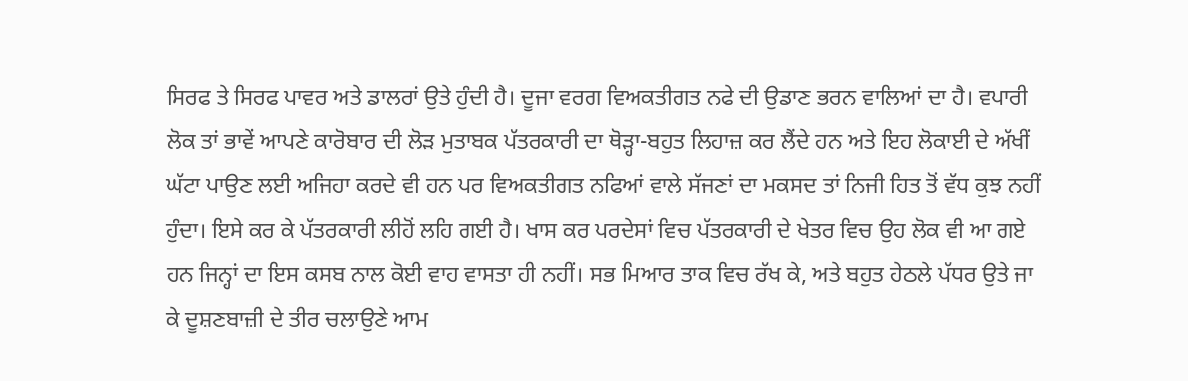ਸਿਰਫ ਤੇ ਸਿਰਫ ਪਾਵਰ ਅਤੇ ਡਾਲਰਾਂ ਉਤੇ ਹੁੰਦੀ ਹੈ। ਦੂਜਾ ਵਰਗ ਵਿਅਕਤੀਗਤ ਨਫੇ ਦੀ ਉਡਾਣ ਭਰਨ ਵਾਲਿਆਂ ਦਾ ਹੈ। ਵਪਾਰੀ ਲੋਕ ਤਾਂ ਭਾਵੇਂ ਆਪਣੇ ਕਾਰੋਬਾਰ ਦੀ ਲੋੜ ਮੁਤਾਬਕ ਪੱਤਰਕਾਰੀ ਦਾ ਥੋੜ੍ਹਾ-ਬਹੁਤ ਲਿਹਾਜ਼ ਕਰ ਲੈਂਦੇ ਹਨ ਅਤੇ ਇਹ ਲੋਕਾਈ ਦੇ ਅੱਖੀਂ ਘੱਟਾ ਪਾਉਣ ਲਈ ਅਜਿਹਾ ਕਰਦੇ ਵੀ ਹਨ ਪਰ ਵਿਅਕਤੀਗਤ ਨਫਿਆਂ ਵਾਲੇ ਸੱਜਣਾਂ ਦਾ ਮਕਸਦ ਤਾਂ ਨਿਜੀ ਹਿਤ ਤੋਂ ਵੱਧ ਕੁਝ ਨਹੀਂ ਹੁੰਦਾ। ਇਸੇ ਕਰ ਕੇ ਪੱਤਰਕਾਰੀ ਲੀਹੋਂ ਲਹਿ ਗਈ ਹੈ। ਖਾਸ ਕਰ ਪਰਦੇਸਾਂ ਵਿਚ ਪੱਤਰਕਾਰੀ ਦੇ ਖੇਤਰ ਵਿਚ ਉਹ ਲੋਕ ਵੀ ਆ ਗਏ ਹਨ ਜਿਨ੍ਹਾਂ ਦਾ ਇਸ ਕਸਬ ਨਾਲ ਕੋਈ ਵਾਹ ਵਾਸਤਾ ਹੀ ਨਹੀਂ। ਸਭ ਮਿਆਰ ਤਾਕ ਵਿਚ ਰੱਖ ਕੇ, ਅਤੇ ਬਹੁਤ ਹੇਠਲੇ ਪੱਧਰ ਉਤੇ ਜਾ ਕੇ ਦੂਸ਼ਣਬਾਜ਼ੀ ਦੇ ਤੀਰ ਚਲਾਉਣੇ ਆਮ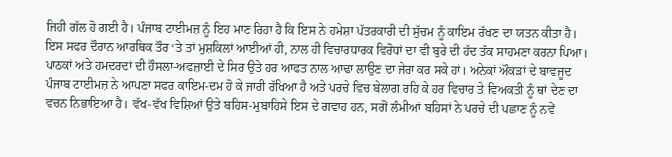ਜਿਹੀ ਗੱਲ ਹੋ ਗਈ ਹੈ। ਪੰਜਾਬ ਟਾਈਮਜ਼ ਨੂੰ ਇਹ ਮਾਣ ਰਿਹਾ ਹੈ ਕਿ ਇਸ ਨੇ ਹਮੇਸ਼ਾ ਪੱਤਰਕਾਰੀ ਦੀ ਸੁੱਚਮ ਨੂੰ ਕਾਇਮ ਰੱਖਣ ਦਾ ਯਤਨ ਕੀਤਾ ਹੈ। ਇਸ ਸਫਰ ਦੌਰਾਨ ਆਰਥਿਕ ਤੌਰ ‘ਤੇ ਤਾਂ ਮੁਸ਼ਕਿਲਾਂ ਆਈਆਂ ਹੀ, ਨਾਲ ਹੀ ਵਿਚਾਰਧਾਰਕ ਵਿਰੋਧਾਂ ਦਾ ਵੀ ਬੁਰੇ ਦੀ ਹੱਦ ਤੱਕ ਸਾਹਮਣਾ ਕਰਨਾ ਪਿਆ। ਪਾਠਕਾਂ ਅਤੇ ਹਮਦਰਦਾਂ ਦੀ ਹੌਸਲਾ-ਅਫਜ਼ਾਈ ਦੇ ਸਿਰ ਉਤੇ ਹਰ ਆਫਤ ਨਾਲ ਆਢਾ ਲਾਉਣ ਦਾ ਜੇਰਾ ਕਰ ਸਕੇ ਹਾਂ। ਅਨੇਕਾਂ ਔਕੜਾਂ ਦੇ ਬਾਵਜੂਦ ਪੰਜਾਬ ਟਾਈਮਜ਼ ਨੇ ਆਪਣਾ ਸਫਰ ਕਾਇਮ-ਦਮ ਹੋ ਕੇ ਜਾਰੀ ਰੱਖਿਆ ਹੈ ਅਤੇ ਪਰਚੇ ਵਿਚ ਬੇਲਾਗ ਰਹਿ ਕੇ ਹਰ ਵਿਚਾਰ ਤੇ ਵਿਅਕਤੀ ਨੂੰ ਥਾਂ ਦੇਣ ਦਾ ਵਚਨ ਨਿਭਾਇਆ ਹੈ। ਵੱਖ-ਵੱਖ ਵਿਸ਼ਿਆਂ ਉਤੇ ਬਹਿਸ-ਮੁਬਾਹਿਸੇ ਇਸ ਦੇ ਗਵਾਹ ਹਨ, ਸਗੋਂ ਲੰਮੀਆਂ ਬਹਿਸਾਂ ਨੇ ਪਰਚੇ ਦੀ ਪਛਾਣ ਨੂੰ ਨਵੇਂ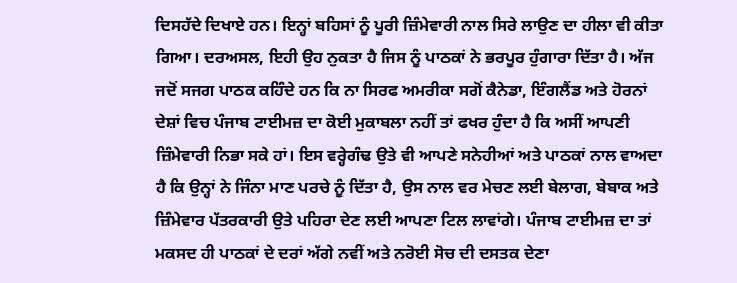ਦਿਸਹੱਦੇ ਦਿਖਾਏ ਹਨ। ਇਨ੍ਹਾਂ ਬਹਿਸਾਂ ਨੂੰ ਪੂਰੀ ਜ਼ਿੰਮੇਵਾਰੀ ਨਾਲ ਸਿਰੇ ਲਾਉਣ ਦਾ ਹੀਲਾ ਵੀ ਕੀਤਾ ਗਿਆ। ਦਰਅਸਲ, ਇਹੀ ਉਹ ਨੁਕਤਾ ਹੈ ਜਿਸ ਨੂੰ ਪਾਠਕਾਂ ਨੇ ਭਰਪੂਰ ਹੁੰਗਾਰਾ ਦਿੱਤਾ ਹੈ। ਅੱਜ ਜਦੋਂ ਸਜਗ ਪਾਠਕ ਕਹਿੰਦੇ ਹਨ ਕਿ ਨਾ ਸਿਰਫ ਅਮਰੀਕਾ ਸਗੋਂ ਕੈਨੇਡਾ, ਇੰਗਲੈਂਡ ਅਤੇ ਹੋਰਨਾਂ ਦੇਸ਼ਾਂ ਵਿਚ ਪੰਜਾਬ ਟਾਈਮਜ਼ ਦਾ ਕੋਈ ਮੁਕਾਬਲਾ ਨਹੀਂ ਤਾਂ ਫਖਰ ਹੁੰਦਾ ਹੈ ਕਿ ਅਸੀਂ ਆਪਣੀ ਜ਼ਿੰਮੇਵਾਰੀ ਨਿਭਾ ਸਕੇ ਹਾਂ। ਇਸ ਵਰ੍ਹੇਗੰਢ ਉਤੇ ਵੀ ਆਪਣੇ ਸਨੇਹੀਆਂ ਅਤੇ ਪਾਠਕਾਂ ਨਾਲ ਵਾਅਦਾ ਹੈ ਕਿ ਉਨ੍ਹਾਂ ਨੇ ਜਿੰਨਾ ਮਾਣ ਪਰਚੇ ਨੂੰ ਦਿੱਤਾ ਹੈ, ਉਸ ਨਾਲ ਵਰ ਮੇਚਣ ਲਈ ਬੇਲਾਗ, ਬੇਬਾਕ ਅਤੇ ਜ਼ਿੰਮੇਵਾਰ ਪੱਤਰਕਾਰੀ ਉਤੇ ਪਹਿਰਾ ਦੇਣ ਲਈ ਆਪਣਾ ਟਿਲ ਲਾਵਾਂਗੇ। ਪੰਜਾਬ ਟਾਈਮਜ਼ ਦਾ ਤਾਂ ਮਕਸਦ ਹੀ ਪਾਠਕਾਂ ਦੇ ਦਰਾਂ ਅੱਗੇ ਨਵੀਂ ਅਤੇ ਨਰੋਈ ਸੋਚ ਦੀ ਦਸਤਕ ਦੇਣਾ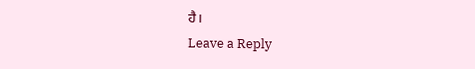ਹੈ।
Leave a Reply